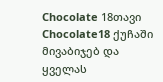Chocolate 18თავი
Chocolate18 ქუჩაში მივაბიჯებ და ყველას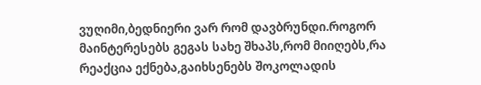ვუღიმი,ბედნიერი ვარ რომ დავბრუნდი.როგორ მაინტერესებს გეგას სახე შხაპს,რომ მიიღებს,რა რეაქცია ექნება,გაიხსენებს შოკოლადის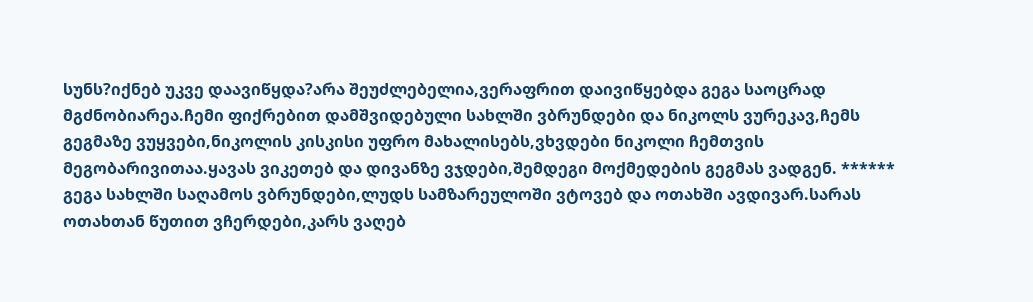სუნს?იქნებ უკვე დაავიწყდა?არა შეუძლებელია,ვერაფრით დაივიწყებდა გეგა საოცრად მგძნობიარეა.ჩემი ფიქრებით დამშვიდებული სახლში ვბრუნდები და ნიკოლს ვურეკავ,ჩემს გეგმაზე ვუყვები,ნიკოლის კისკისი უფრო მახალისებს,ვხვდები ნიკოლი ჩემთვის მეგობარივითაა.ყავას ვიკეთებ და დივანზე ვჯდები,შემდეგი მოქმედების გეგმას ვადგენ. ****** გეგა სახლში საღამოს ვბრუნდები,ლუდს სამზარეულოში ვტოვებ და ოთახში ავდივარ.სარას ოთახთან წუთით ვჩერდები,კარს ვაღებ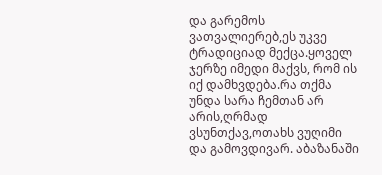და გარემოს ვათვალიერებ,ეს უკვე ტრადიციად მექცა.ყოველ ჯერზე იმედი მაქვს, რომ ის იქ დამხვდება.რა თქმა უნდა სარა ჩემთან არ არის,ღრმად ვსუნთქავ,ოთახს ვუღიმი და გამოვდივარ. აბაზანაში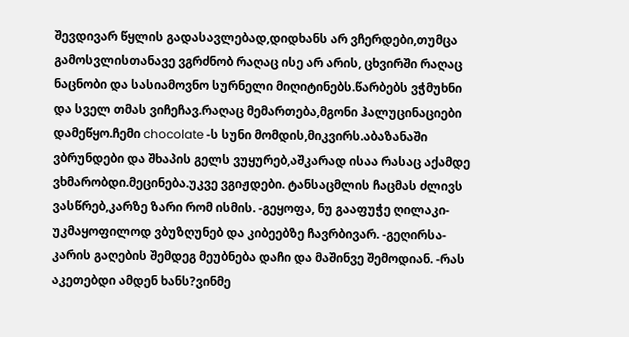შევდივარ წყლის გადასავლებად,დიდხანს არ ვჩერდები,თუმცა გამოსვლისთანავე ვგრძნობ რაღაც ისე არ არის, ცხვირში რაღაც ნაცნობი და სასიამოვნო სურნელი მიღიტინებს.წარბებს ვჭმუხნი და სველ თმას ვიჩეჩავ.რაღაც მემართება,მგონი ჰალუცინაციები დამეწყო.ჩემი chocolate -ს სუნი მომდის,მიკვირს.აბაზანაში ვბრუნდები და შხაპის გელს ვუყურებ,აშკარად ისაა რასაც აქამდე ვხმარობდი.მეცინება.უკვე ვგიჟდები. ტანსაცმლის ჩაცმას ძლივს ვასწრებ,კარზე ზარი რომ ისმის. -გეყოფა, ნუ გააფუჭე ღილაკი-უკმაყოფილოდ ვბუზღუნებ და კიბეებზე ჩავრბივარ. -გეღირსა-კარის გაღების შემდეგ მეუბნება დაჩი და მაშინვე შემოდიან. -რას აკეთებდი ამდენ ხანს?ვინმე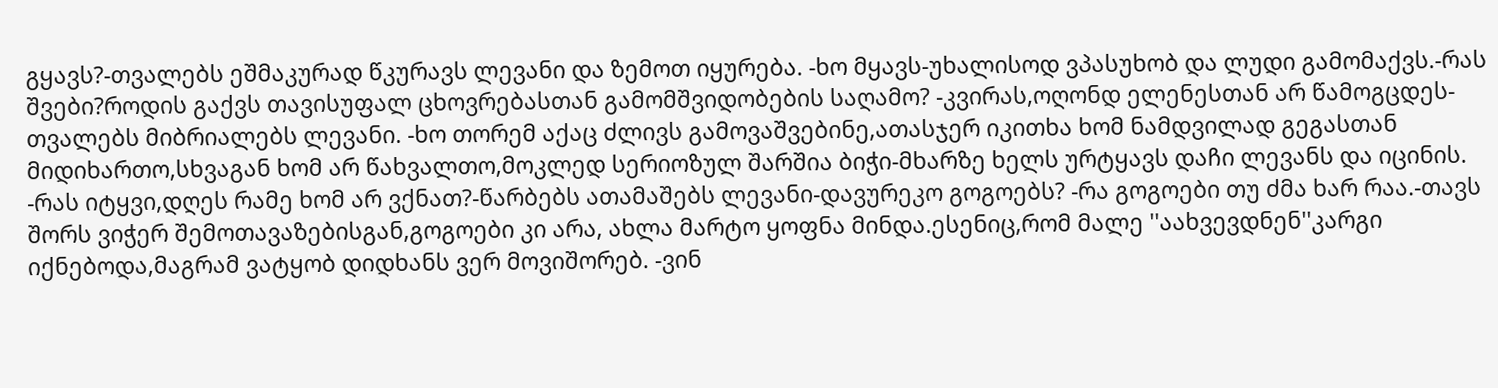გყავს?-თვალებს ეშმაკურად წკურავს ლევანი და ზემოთ იყურება. -ხო მყავს-უხალისოდ ვპასუხობ და ლუდი გამომაქვს.-რას შვები?როდის გაქვს თავისუფალ ცხოვრებასთან გამომშვიდობების საღამო? -კვირას,ოღონდ ელენესთან არ წამოგცდეს-თვალებს მიბრიალებს ლევანი. -ხო თორემ აქაც ძლივს გამოვაშვებინე,ათასჯერ იკითხა ხომ ნამდვილად გეგასთან მიდიხართო,სხვაგან ხომ არ წახვალთო,მოკლედ სერიოზულ შარშია ბიჭი-მხარზე ხელს ურტყავს დაჩი ლევანს და იცინის. -რას იტყვი,დღეს რამე ხომ არ ვქნათ?-წარბებს ათამაშებს ლევანი-დავურეკო გოგოებს? -რა გოგოები თუ ძმა ხარ რაა.-თავს შორს ვიჭერ შემოთავაზებისგან,გოგოები კი არა, ახლა მარტო ყოფნა მინდა.ესენიც,რომ მალე ''აახვევდნენ''კარგი იქნებოდა,მაგრამ ვატყობ დიდხანს ვერ მოვიშორებ. -ვინ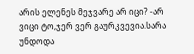არის ელენეს მეჯვარე არ იცი? -არ ვიცი ტო,ჯერ ვერ გაურკვევია.სარა უნდოდა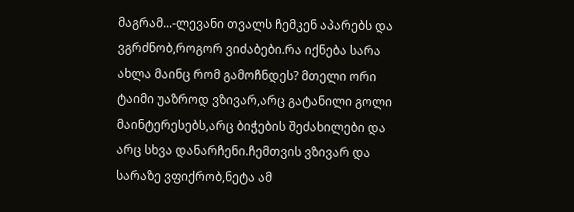მაგრამ...-ლევანი თვალს ჩემკენ აპარებს და ვგრძნობ,როგორ ვიძაბები.რა იქნება სარა ახლა მაინც რომ გამოჩნდეს? მთელი ორი ტაიმი უაზროდ ვზივარ,არც გატანილი გოლი მაინტერესებს,არც ბიჭების შეძახილები და არც სხვა დანარჩენი.ჩემთვის ვზივარ და სარაზე ვფიქრობ,ნეტა ამ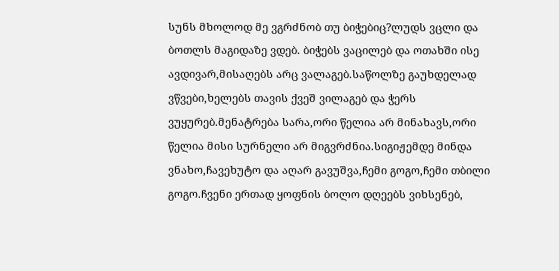სუნს მხოლოდ მე ვგრძნობ თუ ბიჭებიც?ლუდს ვცლი და ბოთლს მაგიდაზე ვდებ. ბიჭებს ვაცილებ და ოთახში ისე ავდივარ,მისაღებს არც ვალაგებ.საწოლზე გაუხდელად ვწვები,ხელებს თავის ქვეშ ვილაგებ და ჭერს ვუყურებ.მენატრება სარა,ორი წელია არ მინახავს,ორი წელია მისი სურნელი არ მიგვრძნია.სიგიჟემდე მინდა ვნახო,ჩავეხუტო და აღარ გავუშვა,ჩემი გოგო,ჩემი თბილი გოგო.ჩვენი ერთად ყოფნის ბოლო დღეებს ვიხსენებ,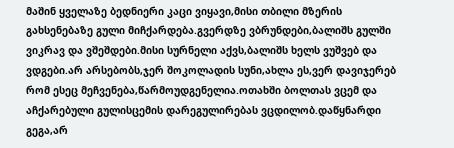მაშინ ყველაზე ბედნიერი კაცი ვიყავი,მისი თბილი მზერის გახსენებაზე გული მიჩქარდება.გვერდზე ვბრუნდები,ბალიშს გულში ვიკრავ და ვშეშდები.მისი სურნელი აქვს,ბალიშს ხელს ვუშვებ და ვდგები.არ არსებობს,ჯერ შოკოლადის სუნი,ახლა ეს,ვერ დავიჯერებ რომ ესეც მეჩვენება,წარმოუდგენელია.ოთახში ბოლთას ვცემ და აჩქარებული გულისცემის დარეგულირებას ვცდილობ.დაწყნარდი გეგა,არ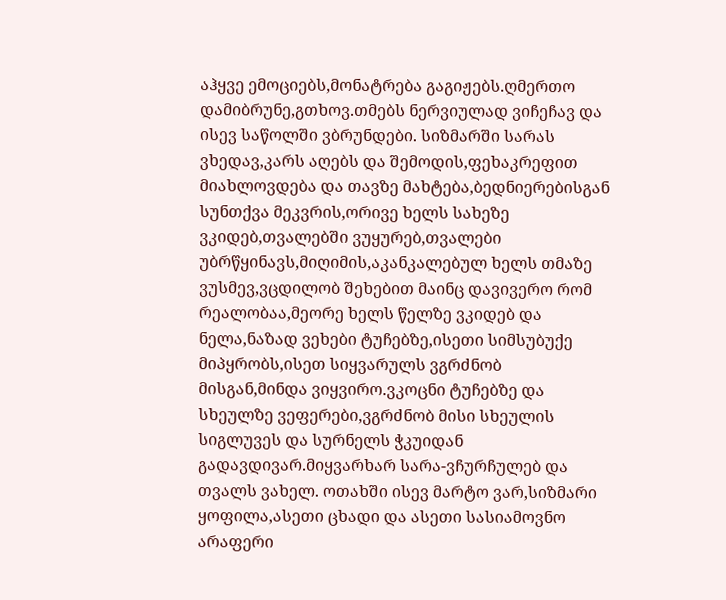აჰყვე ემოციებს,მონატრება გაგიჟებს.ღმერთო დამიბრუნე,გთხოვ.თმებს ნერვიულად ვიჩეჩავ და ისევ საწოლში ვბრუნდები. სიზმარში სარას ვხედავ,კარს აღებს და შემოდის,ფეხაკრეფით მიახლოვდება და თავზე მახტება,ბედნიერებისგან სუნთქვა მეკვრის,ორივე ხელს სახეზე ვკიდებ,თვალებში ვუყურებ,თვალები უბრწყინავს,მიღიმის,აკანკალებულ ხელს თმაზე ვუსმევ,ვცდილობ შეხებით მაინც დავივერო რომ რეალობაა,მეორე ხელს წელზე ვკიდებ და ნელა,ნაზად ვეხები ტუჩებზე,ისეთი სიმსუბუქე მიპყრობს,ისეთ სიყვარულს ვგრძნობ მისგან,მინდა ვიყვირო.ვკოცნი ტუჩებზე და სხეულზე ვეფერები,ვგრძნობ მისი სხეულის სიგლუვეს და სურნელს ჭკუიდან გადავდივარ.მიყვარხარ სარა-ვჩურჩულებ და თვალს ვახელ. ოთახში ისევ მარტო ვარ,სიზმარი ყოფილა,ასეთი ცხადი და ასეთი სასიამოვნო არაფერი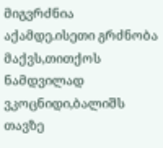მიგვრძნია აქამდე.ისეთი გრძნობა მაქვს,თითქოს ნამდვილად ვკოცნიდი,ბალიშს თავზე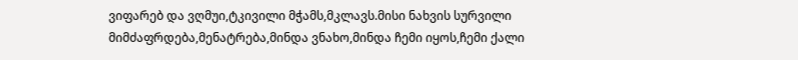ვიფარებ და ვღმუი,ტკივილი მჭამს,მკლავს.მისი ნახვის სურვილი მიმძაფრდება,მენატრება,მინდა ვნახო,მინდა ჩემი იყოს,ჩემი ქალი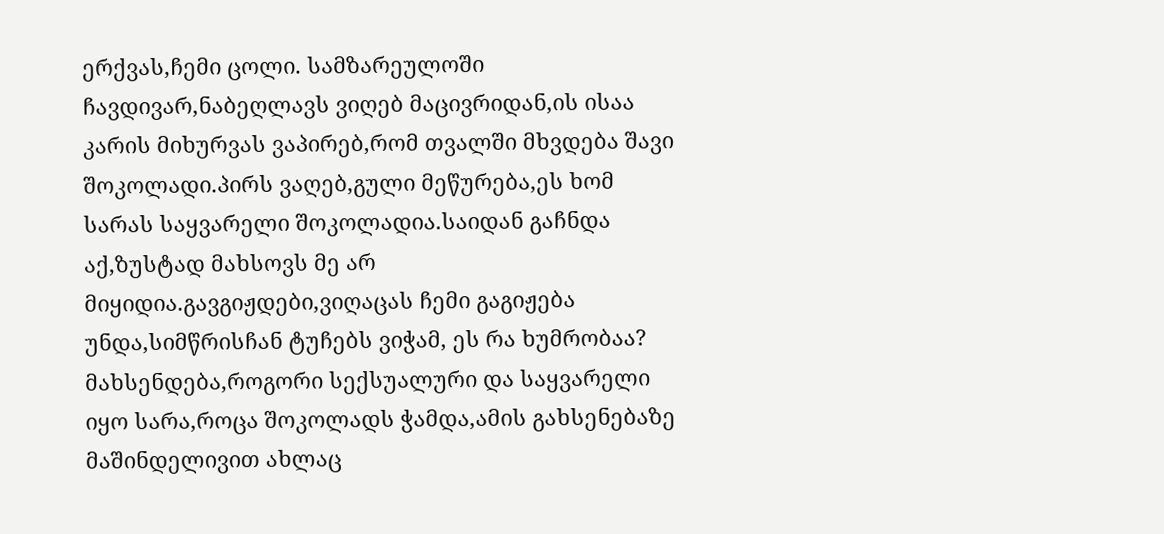ერქვას,ჩემი ცოლი. სამზარეულოში ჩავდივარ,ნაბეღლავს ვიღებ მაცივრიდან,ის ისაა კარის მიხურვას ვაპირებ,რომ თვალში მხვდება შავი შოკოლადი.პირს ვაღებ,გული მეწურება,ეს ხომ სარას საყვარელი შოკოლადია.საიდან გაჩნდა აქ,ზუსტად მახსოვს მე არ მიყიდია.გავგიჟდები,ვიღაცას ჩემი გაგიჟება უნდა,სიმწრისჩან ტუჩებს ვიჭამ, ეს რა ხუმრობაა? მახსენდება,როგორი სექსუალური და საყვარელი იყო სარა,როცა შოკოლადს ჭამდა,ამის გახსენებაზე მაშინდელივით ახლაც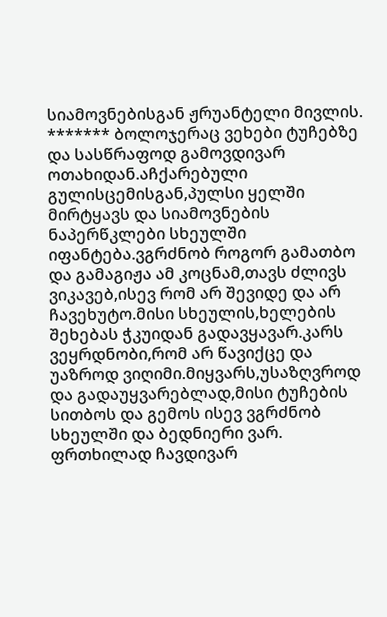სიამოვნებისგან ჟრუანტელი მივლის. ******* ბოლოჯერაც ვეხები ტუჩებზე და სასწრაფოდ გამოვდივარ ოთახიდან.აჩქარებული გულისცემისგან,პულსი ყელში მირტყავს და სიამოვნების ნაპერწკლები სხეულში იფანტება.ვგრძნობ როგორ გამათბო და გამაგიჟა ამ კოცნამ,თავს ძლივს ვიკავებ,ისევ რომ არ შევიდე და არ ჩავეხუტო.მისი სხეულის,ხელების შეხებას ჭკუიდან გადავყავარ.კარს ვეყრდნობი,რომ არ წავიქცე და უაზროდ ვიღიმი.მიყვარს,უსაზღვროდ და გადაუყვარებლად,მისი ტუჩების სითბოს და გემოს ისევ ვგრძნობ სხეულში და ბედნიერი ვარ. ფრთხილად ჩავდივარ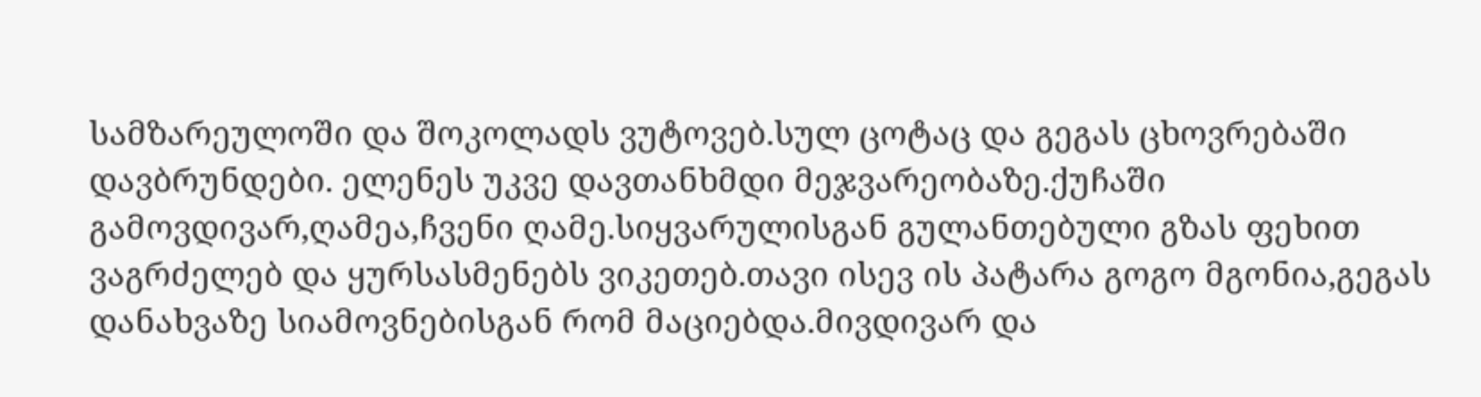სამზარეულოში და შოკოლადს ვუტოვებ.სულ ცოტაც და გეგას ცხოვრებაში დავბრუნდები. ელენეს უკვე დავთანხმდი მეჯვარეობაზე.ქუჩაში გამოვდივარ,ღამეა,ჩვენი ღამე.სიყვარულისგან გულანთებული გზას ფეხით ვაგრძელებ და ყურსასმენებს ვიკეთებ.თავი ისევ ის პატარა გოგო მგონია,გეგას დანახვაზე სიამოვნებისგან რომ მაციებდა.მივდივარ და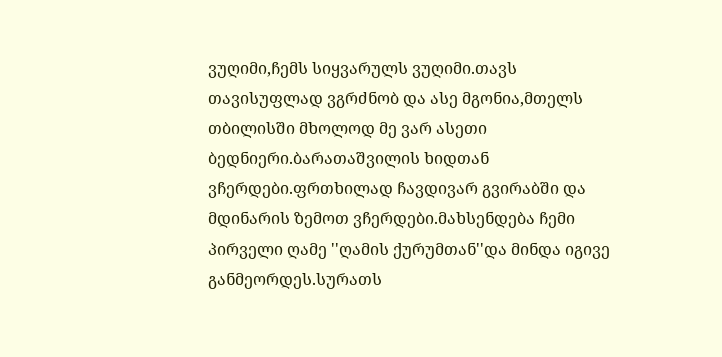ვუღიმი,ჩემს სიყვარულს ვუღიმი.თავს თავისუფლად ვგრძნობ და ასე მგონია,მთელს თბილისში მხოლოდ მე ვარ ასეთი ბედნიერი.ბარათაშვილის ხიდთან ვჩერდები.ფრთხილად ჩავდივარ გვირაბში და მდინარის ზემოთ ვჩერდები.მახსენდება ჩემი პირველი ღამე ''ღამის ქურუმთან''და მინდა იგივე განმეორდეს.სურათს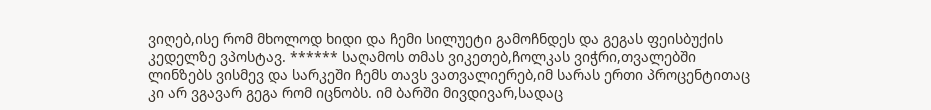ვიღებ,ისე რომ მხოლოდ ხიდი და ჩემი სილუეტი გამოჩნდეს და გეგას ფეისბუქის კედელზე ვპოსტავ. ****** საღამოს თმას ვიკეთებ,ჩოლკას ვიჭრი,თვალებში ლინზებს ვისმევ და სარკეში ჩემს თავს ვათვალიერებ,იმ სარას ერთი პროცენტითაც კი არ ვგავარ გეგა რომ იცნობს. იმ ბარში მივდივარ,სადაც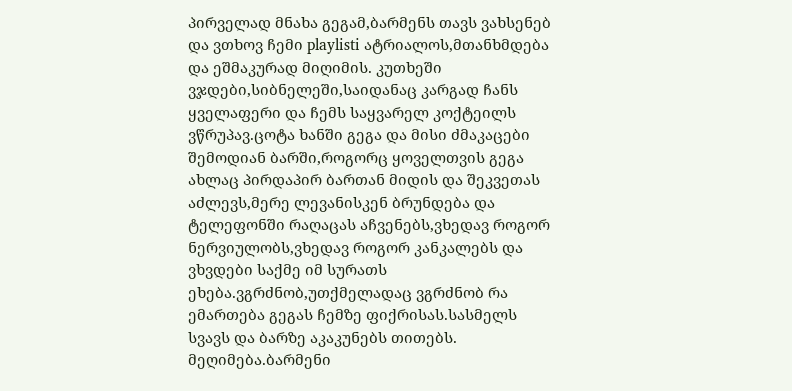პირველად მნახა გეგამ,ბარმენს თავს ვახსენებ და ვთხოვ ჩემი playlisti ატრიალოს,მთანხმდება და ეშმაკურად მიღიმის. კუთხეში ვჯდები,სიბნელეში,საიდანაც კარგად ჩანს ყველაფერი და ჩემს საყვარელ კოქტეილს ვწრუპავ.ცოტა ხანში გეგა და მისი ძმაკაცები შემოდიან ბარში,როგორც ყოველთვის გეგა ახლაც პირდაპირ ბართან მიდის და შეკვეთას აძლევს,მერე ლევანისკენ ბრუნდება და ტელეფონში რაღაცას აჩვენებს,ვხედავ როგორ ნერვიულობს,ვხედავ როგორ კანკალებს და ვხვდები საქმე იმ სურათს ეხება.ვგრძნობ,უთქმელადაც ვგრძნობ რა ემართება გეგას ჩემზე ფიქრისას.სასმელს სვავს და ბარზე აკაკუნებს თითებს. მეღიმება.ბარმენი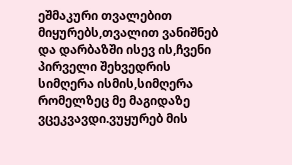ეშმაკური თვალებით მიყურებს,თვალით ვანიშნებ და დარბაზში ისევ ის,ჩვენი პირველი შეხვედრის სიმღერა ისმის,სიმღერა რომელზეც მე მაგიდაზე ვცეკვავდი.ვუყურებ მის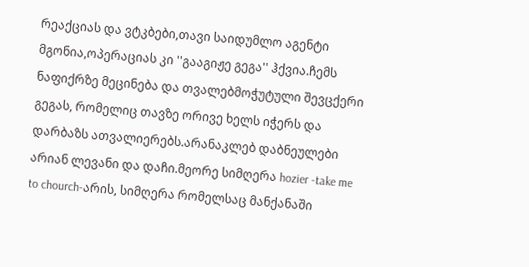რეაქციას და ვტკბები,თავი საიდუმლო აგენტი მგონია,ოპერაციას კი ''გააგიჟე გეგა'' ჰქვია.ჩემს ნაფიქრზე მეცინება და თვალებმოჭუტული შევცქერი გეგას, რომელიც თავზე ორივე ხელს იჭერს და დარბაზს ათვალიერებს.არანაკლებ დაბნეულები არიან ლევანი და დაჩი.მეორე სიმღერა hozier -take me to chourch-არის, სიმღერა რომელსაც მანქანაში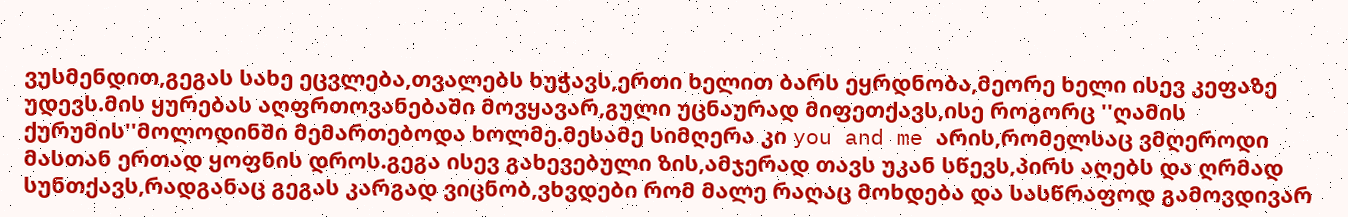ვუსმენდით,გეგას სახე ეცვლება,თვალებს ხუჭავს,ერთი ხელით ბარს ეყრდნობა,მეორე ხელი ისევ კეფაზე უდევს.მის ყურებას აღფრთოვანებაში მოვყავარ,გული უცნაურად მიფეთქავს,ისე როგორც ''ღამის ქურუმის''მოლოდინში მემართებოდა ხოლმე.მესამე სიმღერა კი you and me არის,რომელსაც ვმღეროდი მასთან ერთად ყოფნის დროს.გეგა ისევ გახევებული ზის,ამჯერად თავს უკან სწევს,პირს აღებს და ღრმად სუნთქავს,რადგანაც გეგას კარგად ვიცნობ,ვხვდები რომ მალე რაღაც მოხდება და სასწრაფოდ გამოვდივარ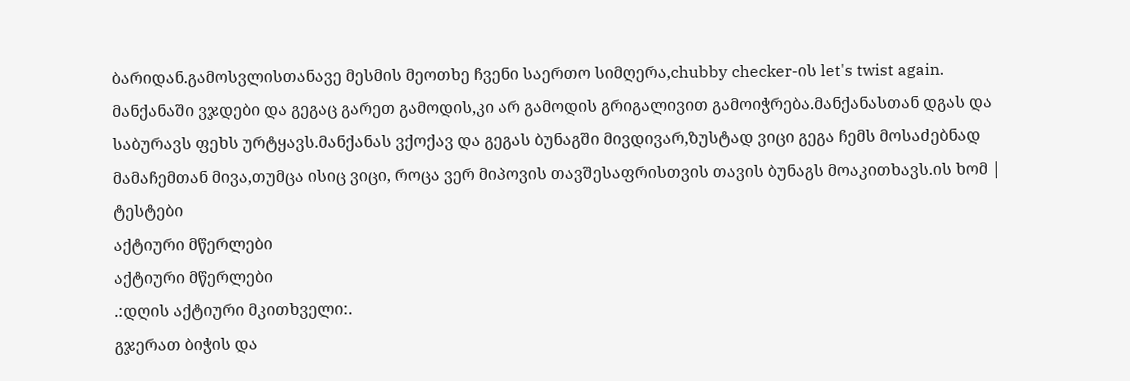ბარიდან.გამოსვლისთანავე მესმის მეოთხე ჩვენი საერთო სიმღერა,chubby checker-ის let's twist again. მანქანაში ვჯდები და გეგაც გარეთ გამოდის,კი არ გამოდის გრიგალივით გამოიჭრება.მანქანასთან დგას და საბურავს ფეხს ურტყავს.მანქანას ვქოქავ და გეგას ბუნაგში მივდივარ,ზუსტად ვიცი გეგა ჩემს მოსაძებნად მამაჩემთან მივა,თუმცა ისიც ვიცი, როცა ვერ მიპოვის თავშესაფრისთვის თავის ბუნაგს მოაკითხავს.ის ხომ |
ტესტები
აქტიური მწერლები
აქტიური მწერლები
.:დღის აქტიური მკითხველი:.
გჯერათ ბიჭის და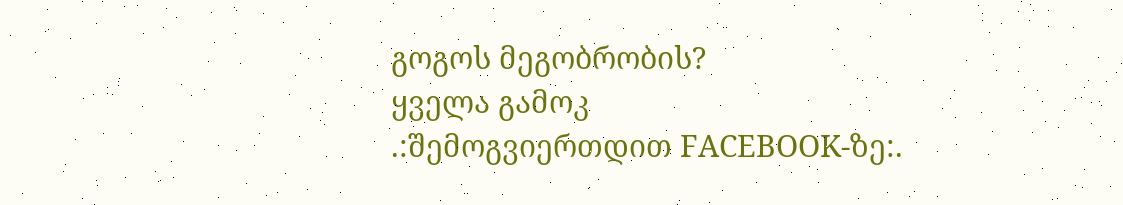გოგოს მეგობრობის?
ყველა გამოკ
.:შემოგვიერთდით FACEBOOK-ზე:.